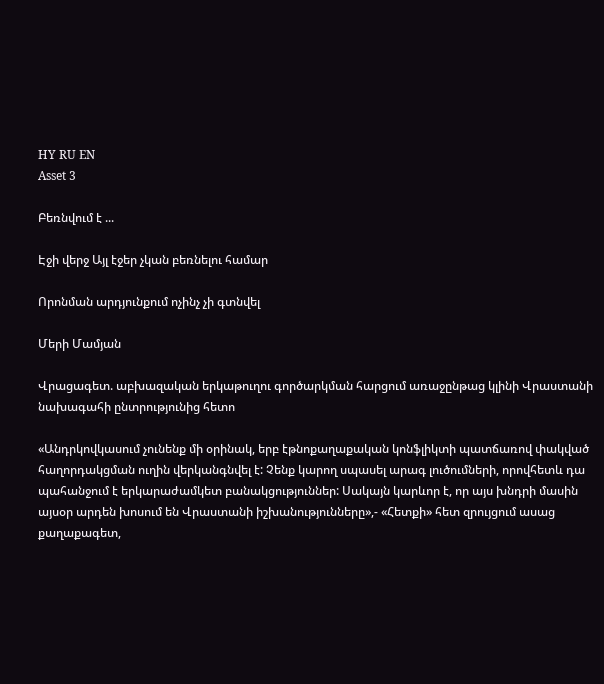HY RU EN
Asset 3

Բեռնվում է ...

Էջի վերջ Այլ էջեր չկան բեռնելու համար

Որոնման արդյունքում ոչինչ չի գտնվել

Մերի Մամյան

Վրացագետ. աբխազական երկաթուղու գործարկման հարցում առաջընթաց կլինի Վրաստանի նախագահի ընտրությունից հետո

«Անդրկովկասում չունենք մի օրինակ, երբ էթնոքաղաքական կոնֆլիկտի պատճառով փակված հաղորդակցման ուղին վերկանգնվել է: Չենք կարող սպասել արագ լուծումների, որովհետև դա պահանջում է երկարաժամկետ բանակցություններ: Սակայն կարևոր է, որ այս խնդրի մասին այսօր արդեն խոսում են Վրաստանի իշխանությունները»,- «Հետքի» հետ զրույցում ասաց քաղաքագետ,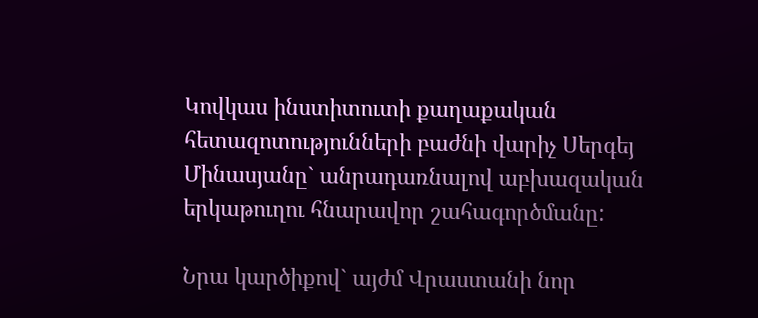Կովկաս ինստիտուտի քաղաքական հետազոտությունների բաժնի վարիչ Սերգեյ Մինասյանը` անրադառնալով աբխազական երկաթուղու հնարավոր շահագործմանը:

Նրա կարծիքով` այժմ Վրաստանի նոր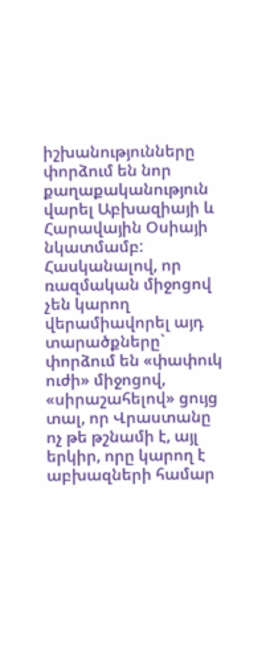իշխանությունները փորձում են նոր քաղաքականություն վարել Աբխազիայի և Հարավային Օսիայի նկատմամբ: Հասկանալով, որ ռազմական միջոցով չեն կարող վերամիավորել այդ տարածքները` փորձում են «փափուկ ուժի» միջոցով, «սիրաշահելով» ցույց տալ, որ Վրաստանը ոչ թե թշնամի է, այլ երկիր, որը կարող է աբխազների համար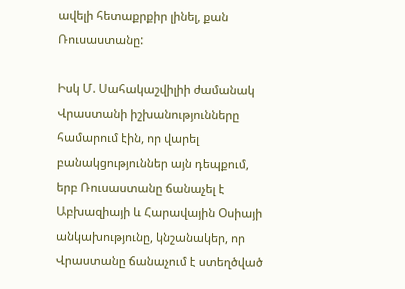ավելի հետաքրքիր լինել, քան Ռուսաստանը:

Իսկ Մ. Սահակաշվիլիի ժամանակ Վրաստանի իշխանությունները համարում էին, որ վարել բանակցություններ այն դեպքում, երբ Ռուսաստանը ճանաչել է Աբխազիայի և Հարավային Օսիայի անկախությունը, կնշանակեր, որ Վրաստանը ճանաչում է ստեղծված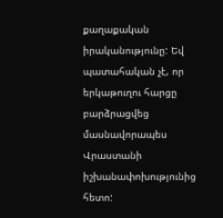քաղաքական իրականությունը: Եվ պատահական չէ, որ երկաթուղու հարցը բարձրացվեց մասնավորապես Վրաստանի իշխանափոխությունից հետո: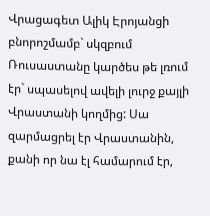Վրացագետ Ալիկ Էրոյանցի բնորոշմամբ` սկզբում Ռուսաստանը կարծես թե լռում էր` սպասելով ավելի լուրջ քայլի Վրաստանի կողմից: Սա զարմացրել էր Վրաստանին, քանի որ նա էլ համարում էր,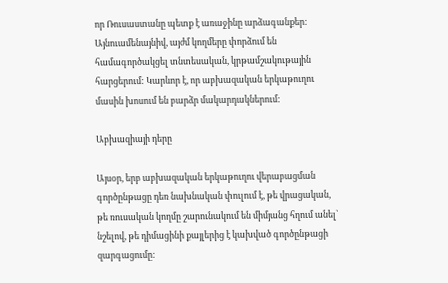որ Ռուսաստանը պետք է առաջինը արձագանքեր: Այնուամենայնիվ, այժմ կողմերը փորձում են համագործակցել տնտեսական, կրթամշակութային հարցերում: Կարևոր է, որ աբխազական երկաթուղու մասին խոսում են բարձր մակարդակներում:

Աբխազիայի դերը

Այսօր, երբ աբխազական երկաթուղու վերաբացման գործընթացը դեռ նախնական փուլում է, թե վրացական, թե ռուսական կողմը շարունակում են միմյանց հղում անել` նշելով, թե դիմացինի քայլերից է կախված գործընթացի զարգացումը: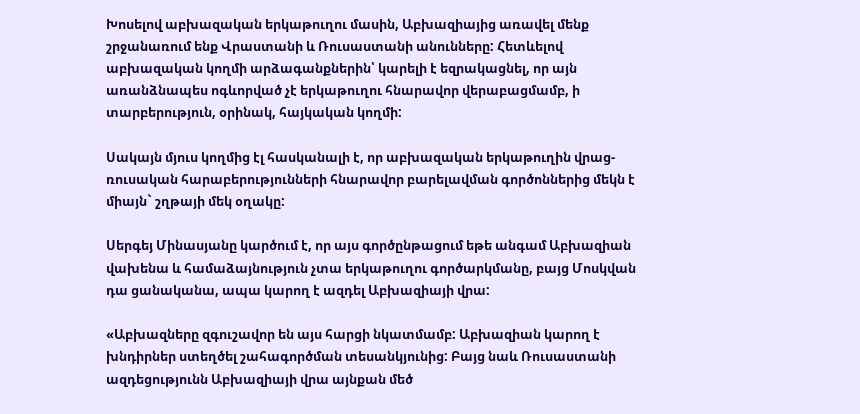Խոսելով աբխազական երկաթուղու մասին, Աբխազիայից առավել մենք շրջանառում ենք Վրաստանի և Ռուսաստանի անունները: Հետևելով աբխազական կողմի արձագանքներին՝ կարելի է եզրակացնել, որ այն առանձնապես ոգևորված չէ երկաթուղու հնարավոր վերաբացմամբ, ի տարբերություն, օրինակ, հայկական կողմի:

Սակայն մյուս կողմից էլ հասկանալի է, որ աբխազական երկաթուղին վրաց-ռուսական հարաբերությունների հնարավոր բարելավման գործոններից մեկն է միայն` շղթայի մեկ օղակը:

Սերգեյ Մինասյանը կարծում է, որ այս գործընթացում եթե անգամ Աբխազիան վախենա և համաձայնություն չտա երկաթուղու գործարկմանը, բայց Մոսկվան դա ցանականա, ապա կարող է ազդել Աբխազիայի վրա:

«Աբխազները զգուշավոր են այս հարցի նկատմամբ: Աբխազիան կարող է խնդիրներ ստեղծել շահագործման տեսանկյունից: Բայց նաև Ռուսաստանի ազդեցությունն Աբխազիայի վրա այնքան մեծ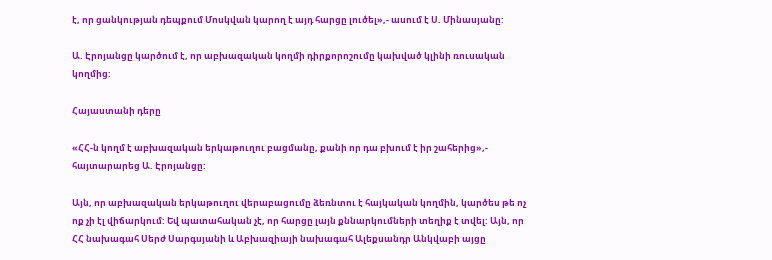է, որ ցանկության դեպքում Մոսկվան կարող է այդ հարցը լուծել»,- ասում է Ս. Մինասյանը:

Ա. Էրոյանցը կարծում է, որ աբխազական կողմի դիրքորոշումը կախված կլինի ռուսական կողմից:

Հայաստանի դերը

«ՀՀ-ն կողմ է աբխազական երկաթուղու բացմանը, քանի որ դա բխում է իր շահերից»,- հայտարարեց Ա. Էրոյանցը:

Այն, որ աբխազական երկաթուղու վերաբացումը ձեռնտու է հայկական կողմին, կարծես թե ոչ ոք չի էլ վիճարկում: Եվ պատահական չէ, որ հարցը լայն քննարկումների տեղիք է տվել: Այն, որ ՀՀ նախագահ Սերժ Սարգսյանի և Աբխազիայի նախագահ Ալեքսանդր Անկվաբի այցը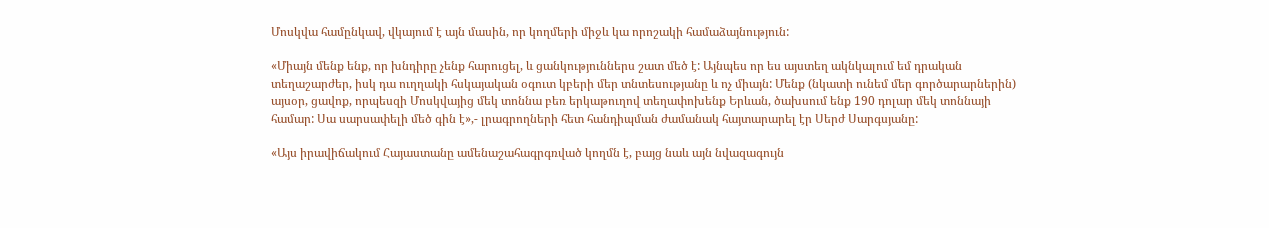Մոսկվա համընկավ, վկայում է այն մասին, որ կողմերի միջև կա որոշակի համաձայնություն:

«Միայն մենք ենք, որ խնդիրը չենք հարուցել, և ցանկություններս շատ մեծ է: Այնպես որ ես այստեղ ակնկալում եմ դրական տեղաշարժեր, իսկ դա ուղղակի հսկայական օգուտ կբերի մեր տնտեսությանը և ոչ միայն: Մենք (նկատի ունեմ մեր գործարարներին) այսօր, ցավոք, որպեսզի Մոսկվայից մեկ տոննա բեռ երկաթուղով տեղափոխենք Երևան, ծախսում ենք 190 դոլար մեկ տոննայի համար: Սա սարսափելի մեծ գին է»,- լրագրողների հետ հանդիպման ժամանակ հայտարարել էր Սերժ Սարգսյանը:

«Այս իրավիճակում Հայաստանը ամենաշահագրգռված կողմն է, բայց նաև այն նվազագույն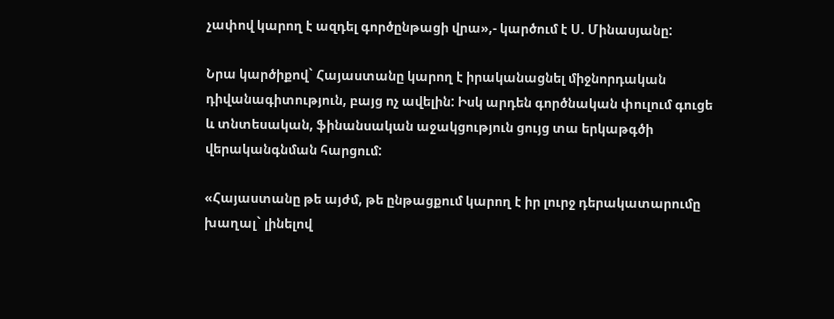չափով կարող է ազդել գործընթացի վրա»,- կարծում է Ս. Մինասյանը:

Նրա կարծիքով` Հայաստանը կարող է իրականացնել միջնորդական դիվանագիտություն, բայց ոչ ավելին: Իսկ արդեն գործնական փուլում գուցե և տնտեսական, ֆինանսական աջակցություն ցույց տա երկաթգծի վերականգնման հարցում:

«Հայաստանը թե այժմ, թե ընթացքում կարող է իր լուրջ դերակատարումը խաղալ` լինելով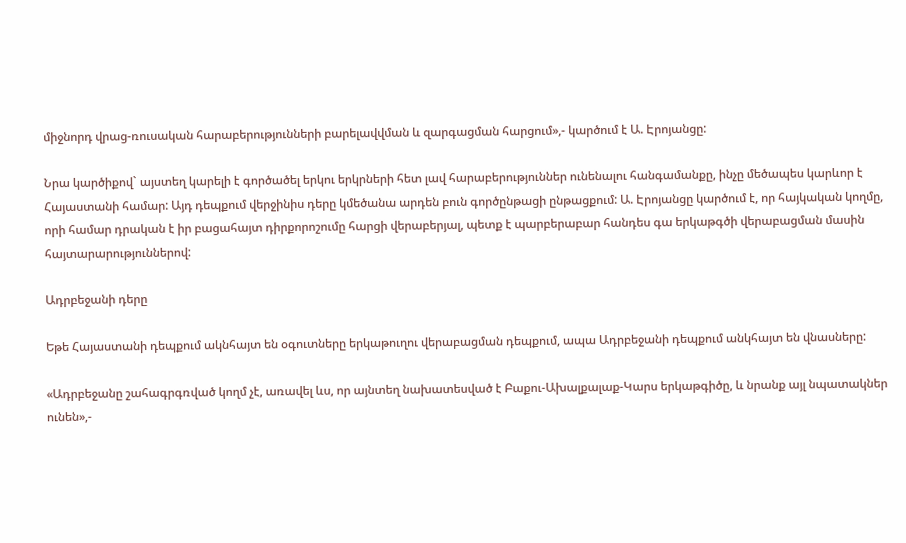միջնորդ վրաց-ռուսական հարաբերությունների բարելավվման և զարգացման հարցում»,- կարծում է Ա. Էրոյանցը:

Նրա կարծիքով` այստեղ կարելի է գործածել երկու երկրների հետ լավ հարաբերություններ ունենալու հանգամանքը, ինչը մեծապես կարևոր է Հայաստանի համար: Այդ դեպքում վերջինիս դերը կմեծանա արդեն բուն գործընթացի ընթացքում: Ա. Էրոյանցը կարծում է, որ հայկական կողմը, որի համար դրական է իր բացահայտ դիրքորոշումը հարցի վերաբերյալ, պետք է պարբերաբար հանդես գա երկաթգծի վերաբացման մասին հայտարարություններով:

Ադրբեջանի դերը

Եթե Հայաստանի դեպքում ակնհայտ են օգուտները երկաթուղու վերաբացման դեպքում, ապա Ադրբեջանի դեպքում անկհայտ են վնասները:

«Ադրբեջանը շահագրգռված կողմ չէ, առավել ևս, որ այնտեղ նախատեսված է Բաքու-Ախալքալաք-Կարս երկաթգիծը, և նրանք այլ նպատակներ ունեն»,-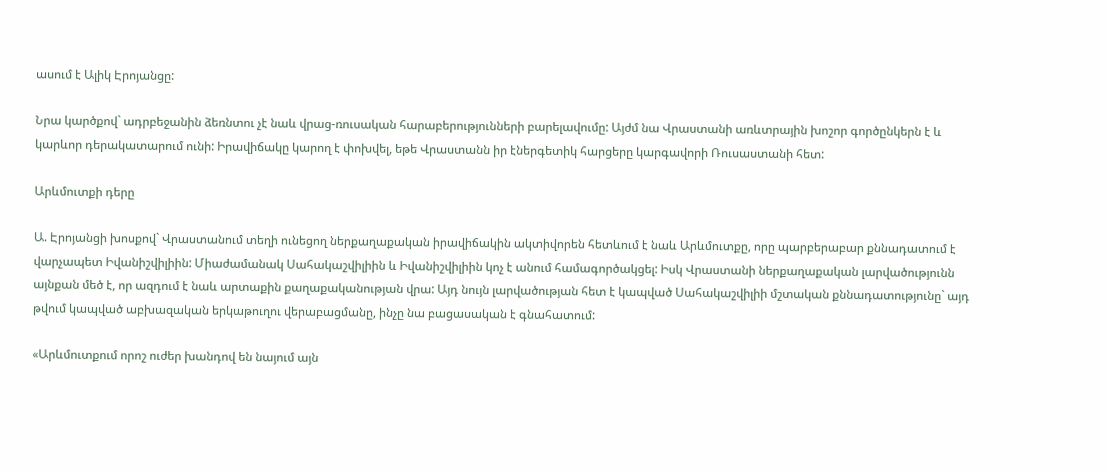ասում է Ալիկ Էրոյանցը:

Նրա կարծքով` ադրբեջանին ձեռնտու չէ նաև վրաց-ռուսական հարաբերությունների բարելավումը: Այժմ նա Վրաստանի առևտրային խոշոր գործընկերն է և կարևոր դերակատարում ունի: Իրավիճակը կարող է փոխվել, եթե Վրաստանն իր էներգետիկ հարցերը կարգավորի Ռուսաստանի հետ:

Արևմուտքի դերը

Ա. Էրոյանցի խոսքով` Վրաստանում տեղի ունեցող ներքաղաքական իրավիճակին ակտիվորեն հետևում է նաև Արևմուտքը, որը պարբերաբար քննադատում է վարչապետ Իվանիշվիլիին: Միաժամանակ Սահակաշվիլիին և Իվանիշվիլիին կոչ է անում համագործակցել: Իսկ Վրաստանի ներքաղաքական լարվածությունն այնքան մեծ է, որ ազդում է նաև արտաքին քաղաքականության վրա: Այդ նույն լարվածության հետ է կապված Սահակաշվիլիի մշտական քննադատությունը` այդ թվում կապված աբխազական երկաթուղու վերաբացմանը, ինչը նա բացասական է գնահատում:

«Արևմուտքում որոշ ուժեր խանդով են նայում այն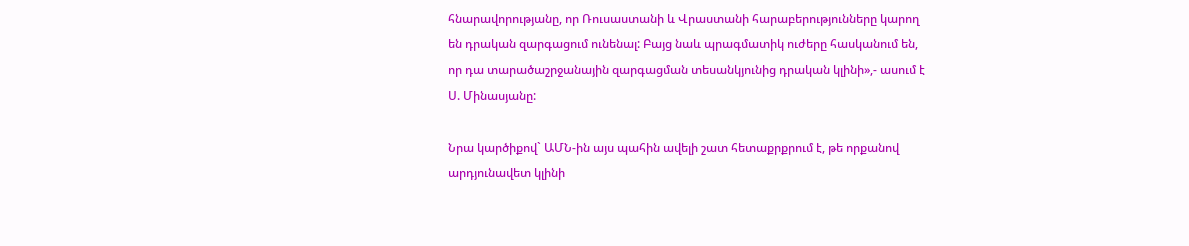հնարավորությանը, որ Ռուսաստանի և Վրաստանի հարաբերությունները կարող են դրական զարգացում ունենալ: Բայց նաև պրագմատիկ ուժերը հասկանում են, որ դա տարածաշրջանային զարգացման տեսանկյունից դրական կլինի»,- ասում է Ս. Մինասյանը:

Նրա կարծիքով` ԱՄՆ-ին այս պահին ավելի շատ հետաքրքրում է, թե որքանով արդյունավետ կլինի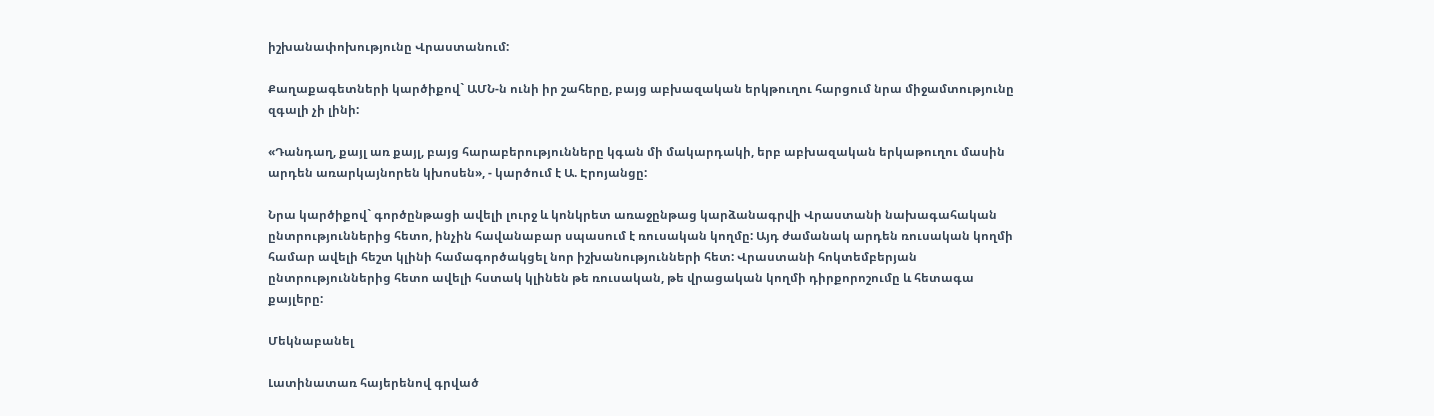իշխանափոխությունը Վրաստանում:

Քաղաքագետների կարծիքով` ԱՄՆ-ն ունի իր շահերը, բայց աբխազական երկթուղու հարցում նրա միջամտությունը զգալի չի լինի:

«Դանդաղ, քայլ առ քայլ, բայց հարաբերությունները կգան մի մակարդակի, երբ աբխազական երկաթուղու մասին արդեն առարկայնորեն կխոսեն», - կարծում է Ա. Էրոյանցը:

Նրա կարծիքով` գործընթացի ավելի լուրջ և կոնկրետ առաջընթաց կարձանագրվի Վրաստանի նախագահական ընտրություններից հետո, ինչին հավանաբար սպասում է ռուսական կողմը: Այդ ժամանակ արդեն ռուսական կողմի համար ավելի հեշտ կլինի համագործակցել նոր իշխանությունների հետ: Վրաստանի հոկտեմբերյան ընտրություններից հետո ավելի հստակ կլինեն թե ռուսական, թե վրացական կողմի դիրքորոշումը և հետագա քայլերը:

Մեկնաբանել

Լատինատառ հայերենով գրված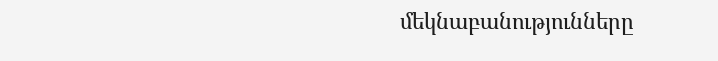մեկնաբանությունները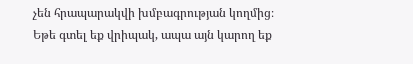չեն հրապարակվի խմբագրության կողմից։
Եթե գտել եք վրիպակ, ապա այն կարող եք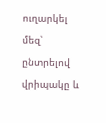ուղարկել մեզ՝ ընտրելով վրիպակը և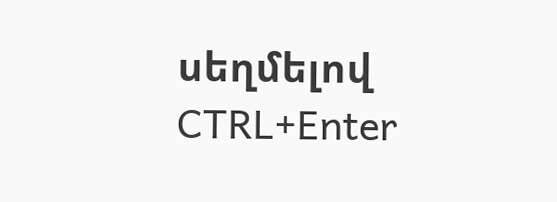սեղմելով CTRL+Enter